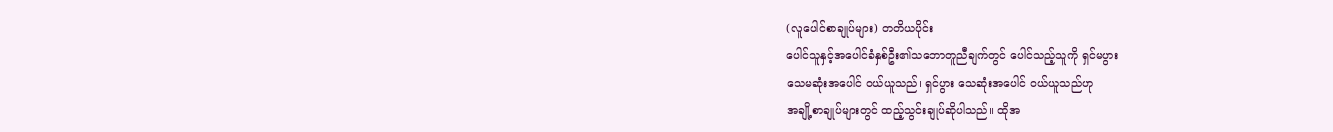(လူပေါင်စာချုပ်များ) တတိယပိုင်း
ပေါင်သူနှင့်အပေါင်ခံနှစ်ဦး၏သဘောတူညီချက်တွင် ပေါင်သည့်သူကို ရှင်မပွား
သေမဆုံးအပေါင် ဝယ်ယူသည်၊ ရှင်ပွား သေဆုံးအပေါင် ဝယ်ယူသည်ဟု
အချို့စာချုပ်များတွင် ထည့်သွင်းချုပ်ဆိုပါသည်။ ထိုအ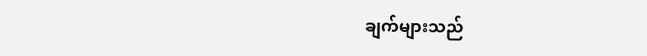ချက်များသည်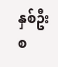နှစ်ဦးစ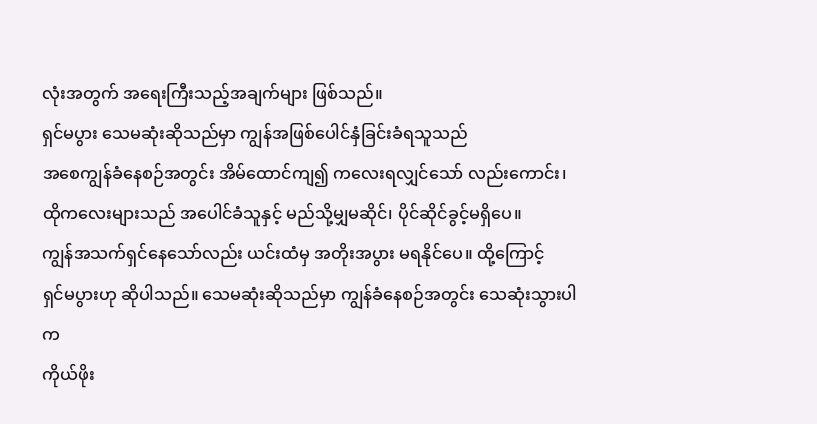လုံးအတွက် အရေးကြီးသည့်အချက်များ ဖြစ်သည်။
ရှင်မပွား သေမဆုံးဆိုသည်မှာ ကျွန်အဖြစ်ပေါင်နှံခြင်းခံရသူသည်
အစေကျွန်ခံနေစဉ်အတွင်း အိမ်ထောင်ကျ၍ ကလေးရလျှင်သော် လည်းကောင်း၊
ထိုကလေးများသည် အပေါင်ခံသူနှင့် မည်သို့မျှမဆိုင်၊ ပိုင်ဆိုင်ခွင့်မရှိပေ။
ကျွန်အသက်ရှင်နေသော်လည်း ယင်းထံမှ အတိုးအပွား မရနိုင်ပေ။ ထို့ကြောင့်
ရှင်မပွားဟု ဆိုပါသည်။ သေမဆုံးဆိုသည်မှာ ကျွန်ခံနေစဉ်အတွင်း သေဆုံးသွားပါက
ကိုယ်ဖိုး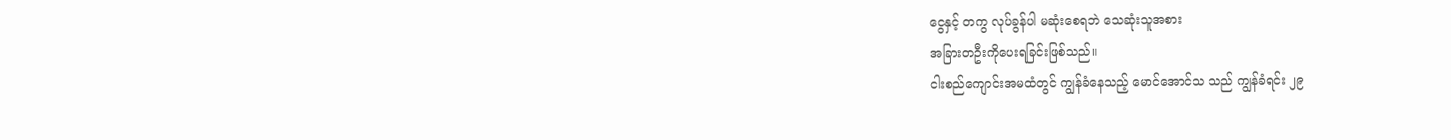ငွေနှင့် တကွ လုပ်ခွန်ပါ မဆုံးစေရဘဲ သေဆုံးသူအစား
အခြားတဦးကိုပေးရခြင်းဖြစ်သည်။
ငါးစည်ကျောင်းအမထံတွင် ကျွန်ခံနေသည့် မောင်အောင်သ သည် ကျွန်ခံရင်း ၂၉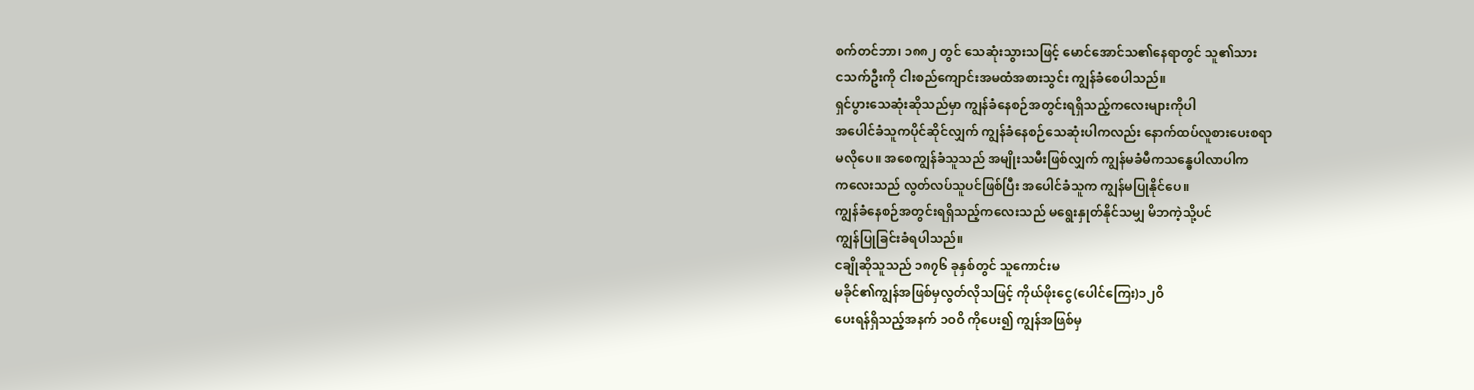စက်တင်ဘာ၊ ၁၈၈၂ တွင် သေဆုံးသွားသဖြင့် မောင်အောင်သ၏နေရာတွင် သူ၏သား
ငသက်ဦးကို ငါးစည်ကျောင်းအမထံအစားသွင်း ကျွန်ခံစေပါသည်။
ရှင်ပွားသေဆုံးဆိုသည်မှာ ကျွန်ခံနေစဉ်အတွင်းရရှိသည့်ကလေးများကိုပါ
အပေါင်ခံသူကပိုင်ဆိုင်လျှက် ကျွန်ခံနေစဉ်သေဆုံးပါကလည်း နောက်ထပ်လူစားပေးစရာ
မလိုပေ။ အစေကျွန်ခံသူသည် အမျိုးသမီးဖြစ်လျှက် ကျွန်မခံမီကသန္ဓေပါလာပါက
ကလေးသည် လွတ်လပ်သူပင်ဖြစ်ပြီး အပေါင်ခံသူက ကျွန်မပြုနိုင်ပေ။
ကျွန်ခံနေစဉ်အတွင်းရရှိသည့်ကလေးသည် မရွေးနှုတ်နိုင်သမျှ မိဘကဲ့သို့ပင်
ကျွန်ပြုခြင်းခံရပါသည်။
ငချိုဆိုသူသည် ၁၈၇၆ ခုနှစ်တွင် သူကောင်းမ
မခိုင်၏ကျွန်အဖြစ်မှလွတ်လိုသဖြင့် ကိုယ်ဖိုးငွေ(ပေါင်ကြေး)၁၂ဝိ
ပေးရန်ရှိသည့်အနက် ၁ဝဝိ ကိုပေး၍ ကျွန်အဖြစ်မှ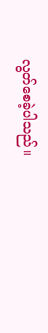လွတ်စေခဲ့ပါသည်။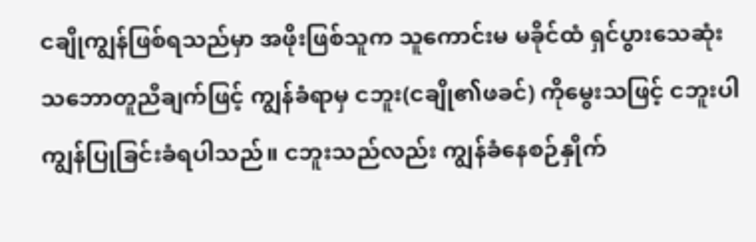ငချိုကျွန်ဖြစ်ရသည်မှာ အဖိုးဖြစ်သူက သူကောင်းမ မခိုင်ထံ ရှင်ပွားသေဆုံး
သဘောတူညီချက်ဖြင့် ကျွန်ခံရာမှ ငဘူး(ငချို၏ဖခင်) ကိုမွေးသဖြင့် ငဘူးပါ
ကျွန်ပြုခြင်းခံရပါသည်။ ငဘူးသည်လည်း ကျွန်ခံနေစဉ်နှိုက်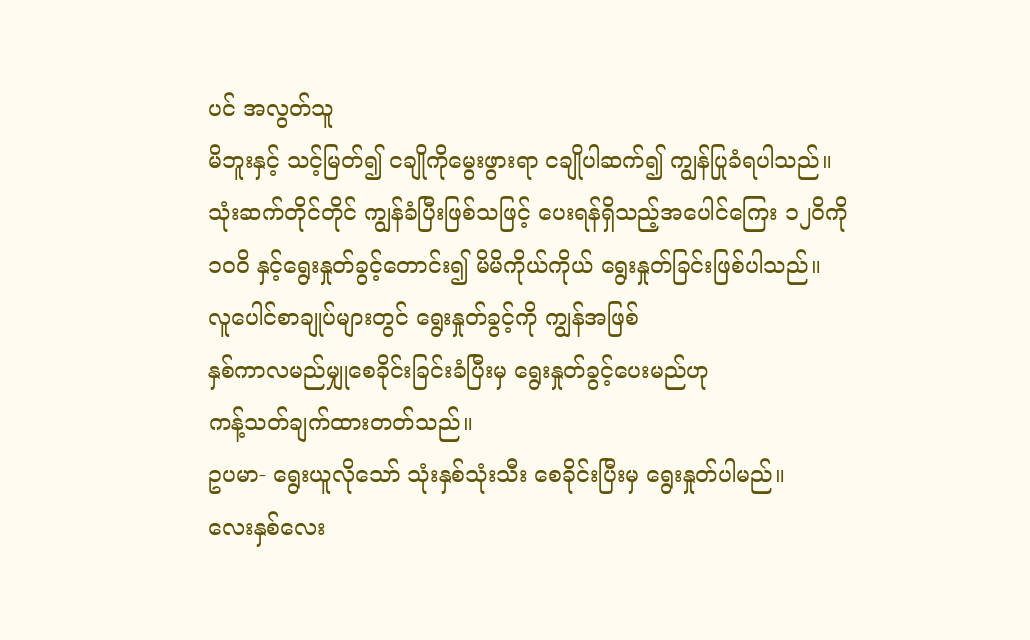ပင် အလွတ်သူ
မိဘူးနှင့် သင့်မြတ်၍ ငချိုကိုမွေးဖွားရာ ငချိုပါဆက်၍ ကျွန်ပြုခံရပါသည်။
သုံးဆက်တိုင်တိုင် ကျွန်ခံပြီးဖြစ်သဖြင့် ပေးရန်ရှိသည့်အပေါင်ကြေး ၁၂ဝိကို
၁ဝဝိ နှင့်ရွေးနှုတ်ခွင့်တောင်း၍ မိမိကိုယ်ကိုယ် ရွေးနှုတ်ခြင်းဖြစ်ပါသည်။
လူပေါင်စာချုပ်များတွင် ရွေးနှုတ်ခွင့်ကို ကျွန်အဖြစ်
နှစ်ကာလမည်မျှုစေခိုင်းခြင်းခံပြီးမှ ရွေးနှုတ်ခွင့်ပေးမည်ဟု
ကန့်သတ်ချက်ထားတတ်သည်။
ဥပမာ- ရွေးယူလိုသော် သုံးနှစ်သုံးသီး စေခိုင်းပြီးမှ ရွေးနှုတ်ပါမည်။
လေးနှစ်လေး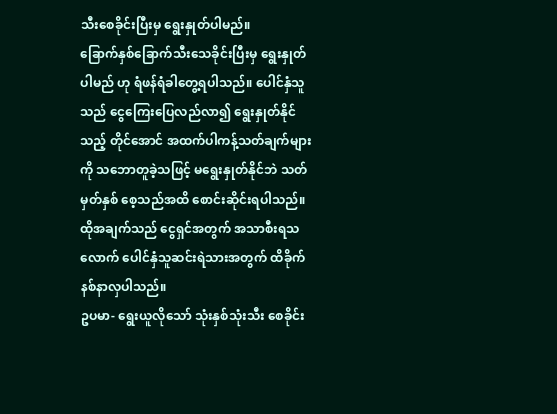သီးစေခိုင်းပြီးမှ ရွေးနှုတ်ပါမည်။
ခြောက်နှစ်ခြောက်သီးသေခိုင်းပြီးမှ ရွေးနှုတ်ပါမည် ဟု ရံဖန်ရံခါတွေ့ရပါသည်။ ပေါင်နှံသူသည် ငွေကြေးပြေလည်လာ၍ ရွေးနှုတ်နိုင်သည့် တိုင်အောင် အထက်ပါကန့်သတ်ချက်များကို သဘောတူခဲ့သဖြင့် မရွေးနှုတ်နိုင်ဘဲ သတ်မှတ်နှစ် စေ့သည်အထိ စောင်းဆိုင်းရပါသည်။ ထိုအချက်သည် ငွေရှင်အတွက် အသာစီးရသလောက် ပေါင်နှံသူဆင်းရဲသားအတွက် ထိခိုက်နစ်နာလှပါသည်။
ဥပမာ- ရွေးယူလိုသော် သုံးနှစ်သုံးသီး စေခိုင်း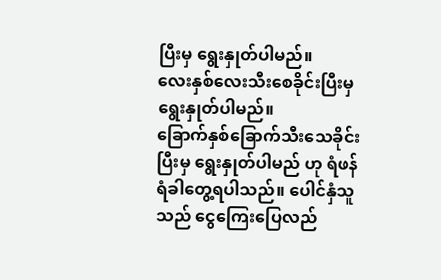ပြီးမှ ရွေးနှုတ်ပါမည်။
လေးနှစ်လေးသီးစေခိုင်းပြီးမှ ရွေးနှုတ်ပါမည်။
ခြောက်နှစ်ခြောက်သီးသေခိုင်းပြီးမှ ရွေးနှုတ်ပါမည် ဟု ရံဖန်ရံခါတွေ့ရပါသည်။ ပေါင်နှံသူသည် ငွေကြေးပြေလည်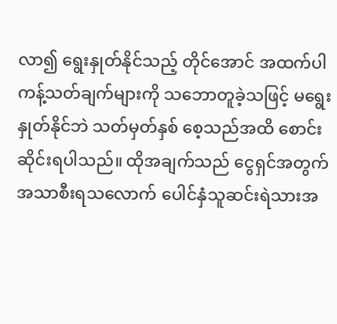လာ၍ ရွေးနှုတ်နိုင်သည့် တိုင်အောင် အထက်ပါကန့်သတ်ချက်များကို သဘောတူခဲ့သဖြင့် မရွေးနှုတ်နိုင်ဘဲ သတ်မှတ်နှစ် စေ့သည်အထိ စောင်းဆိုင်းရပါသည်။ ထိုအချက်သည် ငွေရှင်အတွက် အသာစီးရသလောက် ပေါင်နှံသူဆင်းရဲသားအ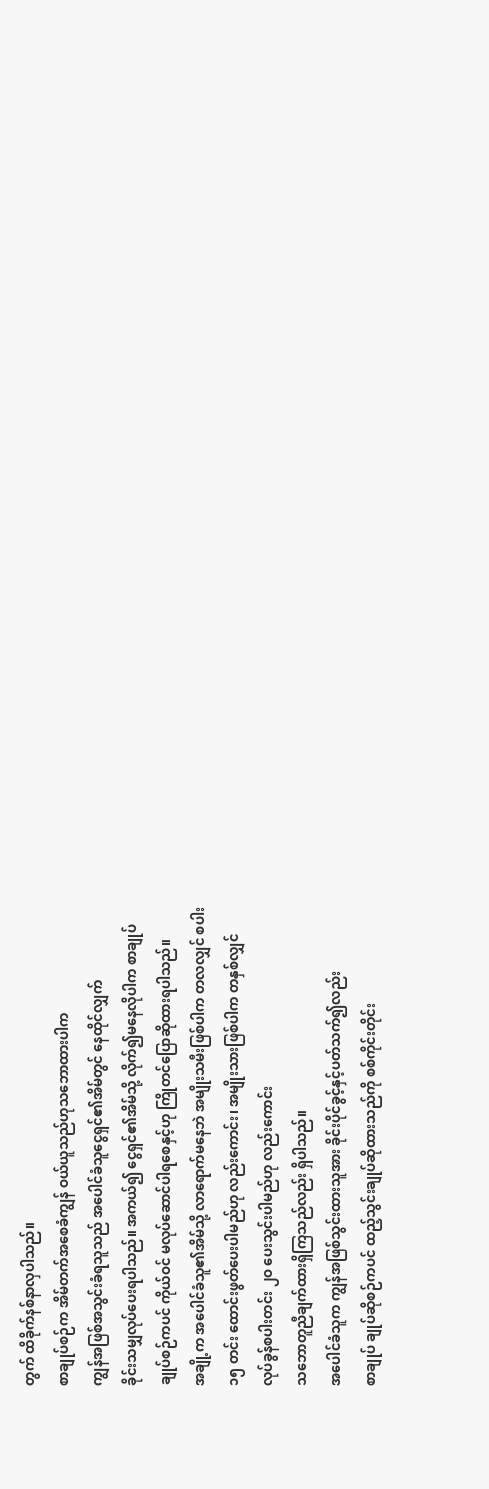တွက် ထိခိုက်နစ်နာလှပါသည်။
စာချုပ်စဉ်က အိမ်တက်အစေခံကျွန် ဝယ်ယူသည်ဟုသဘောထားပါက
ကျွန်အဖြစ်အသွင်းခံရသူသည် အပေါင်ခံသူငွေရှင်၏အိမ်တွင် နေထိုင်လျှက်
ခိုင်းသမျှလုပ်ပေးရပါသည်။ အကယ်၍ ငွေရှင်၏အိမ်သို့ လိုက်၍မနေလိုပါက စာချုပ်
ချုပ်စဉ်ကပင် ကိုယ်ဝင် မလုပ်ဆောင်ပါရစေနှင့်ဟု ကြိုတင်ပြောဆိုထားရပါသည်။
အချို့က အပေါင်ခံသူ၏အိမ်သို့ လာရောက်မနေဘဲ အမျိုးသမီးဖြစ်ပါက တလလျှင် စပါး
၁၅ တင်း ထောင်းဖွတ်ပေးပါမည်ဟု လည်းကောင်း၊ အမျိုးသားဖြစ်ပါက တနှစ်လျှင်
လုပ်ခွန်စပါးတင်း ၂ဝ ပေးသွင်းပါမည်ဟု လည်းကောင်း
သဘောတူညီချက်ထားရှိကြသည်လည်း ရှိပါသည်။
အပေါင်ခံသူက ကျွန်အဖြစ်သွင်းထားသူအား ခိုင်းပိုင်ခွင့်နှင့်ပတ်သက်၍လည်း
စာချုပ် ချုပ်ဆိုစဉ်ကပင် ထည့်သွင်းချုပ်ဆိုထားသည်ကို စစ်ကိုင်းတိုင်း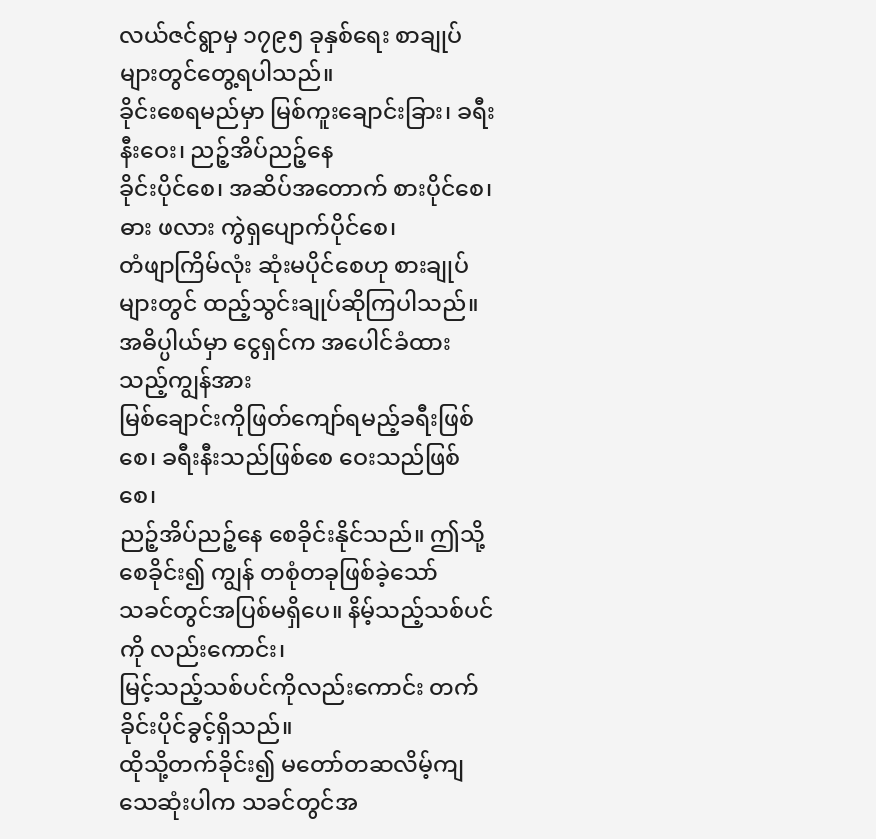လယ်ဇင်ရွာမှ ၁၇၉၅ ခုနှစ်ရေး စာချုပ်များတွင်တွေ့ရပါသည်။
ခိုင်းစေရမည်မှာ မြစ်ကူးချောင်းခြား၊ ခရီးနီးဝေး၊ ညဉ့်အိပ်ညဉ့်နေ
ခိုင်းပိုင်စေ၊ အဆိပ်အတောက် စားပိုင်စေ၊ ဓား ဖလား ကွဲရှပျောက်ပိုင်စေ၊
တံဖျာကြိမ်လုံး ဆုံးမပိုင်စေဟု စားချုပ်များတွင် ထည့်သွင်းချုပ်ဆိုကြပါသည်။
အဓိပ္ပါယ်မှာ ငွေရှင်က အပေါင်ခံထားသည့်ကျွန်အား
မြစ်ချောင်းကိုဖြတ်ကျော်ရမည့်ခရီးဖြစ်စေ၊ ခရီးနီးသည်ဖြစ်စေ ဝေးသည်ဖြစ်စေ၊
ညဉ့်အိပ်ညဉ့်နေ စေခိုင်းနိုင်သည်။ ဤသို့စေခိုင်း၍ ကျွန် တစုံတခုဖြစ်ခဲ့သော်
သခင်တွင်အပြစ်မရှိပေ။ နိမ့်သည့်သစ်ပင်ကို လည်းကောင်း၊
မြင့်သည့်သစ်ပင်ကိုလည်းကောင်း တက်ခိုင်းပိုင်ခွင့်ရှိသည်။
ထိုသို့တက်ခိုင်း၍ မတော်တဆလိမ့်ကျသေဆုံးပါက သခင်တွင်အ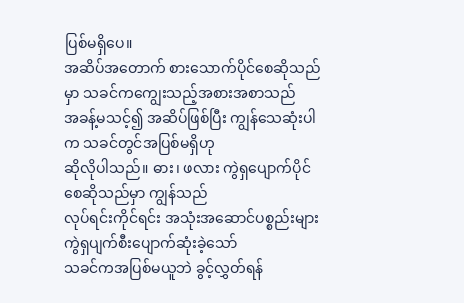ပြစ်မရှိပေ။
အဆိပ်အတောက် စားသောက်ပိုင်စေဆိုသည်မှာ သခင်ကကျွေးသည့်အစားအစာသည်
အခန့်မသင့်၍ အဆိပ်ဖြစ်ပြီး ကျွန်သေဆုံးပါက သခင်တွင်အပြစ်မရှိဟု
ဆိုလိုပါသည်။ ဓား၊ ဖလား ကွဲရှပျောက်ပိုင်စေဆိုသည်မှာ ကျွန်သည်
လုပ်ရင်းကိုင်ရင်း အသုံးအဆောင်ပစ္စည်းများ ကွဲရှပျက်စီးပျောက်ဆုံးခဲ့သော်
သခင်ကအပြစ်မယူဘဲ ခွင့်လွှတ်ရန်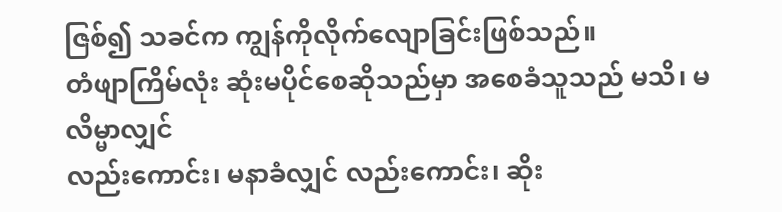ဇြစ်၍ သခင်က ကျွန်ကိုလိုက်လျောခြင်းဖြစ်သည်။
တံဖျာကြိမ်လုံး ဆုံးမပိုင်စေဆိုသည်မှာ အစေခံသူသည် မသိ၊ မလိမ္မာလျှင်
လည်းကောင်း၊ မနာခံလျှင် လည်းကောင်း၊ ဆိုး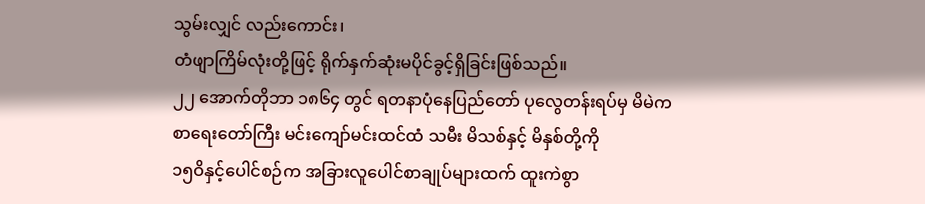သွမ်းလျှင် လည်းကောင်း၊
တံဖျာကြိမ်လုံးတို့ဖြင့် ရိုက်နှက်ဆုံးမပိုင်ခွင့်ရှိခြင်းဖြစ်သည်။
၂၂ အောက်တိုဘာ ၁၈၆၄ တွင် ရတနာပုံနေပြည်တော် ပုလွေတန်းရပ်မှ မိမဲက
စာရေးတော်ကြီး မင်းကျော်မင်းထင်ထံ သမီး မိသစ်နှင့် မိနှစ်တို့ကို
၁၅ဝိနှင့်ပေါင်စဉ်က အခြားလူပေါင်စာချုပ်များထက် ထူးကဲစွာ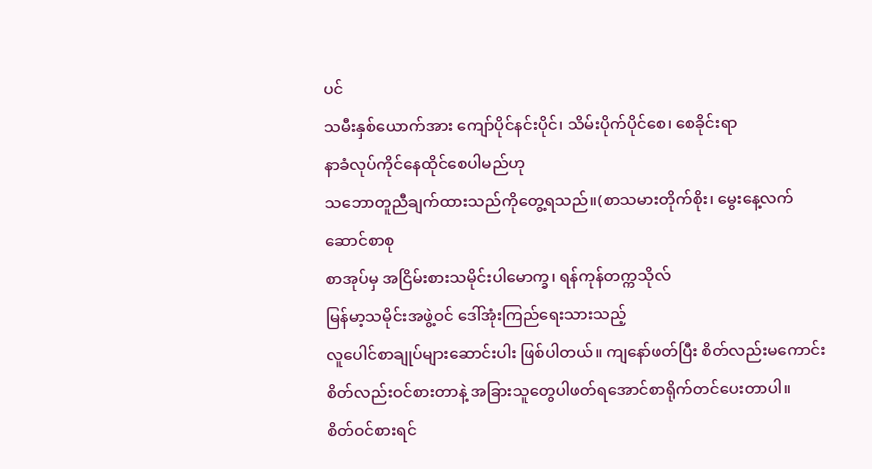ပင်
သမီးနှစ်ယောက်အား ကျော်ပိုင်နင်းပိုင်၊ သိမ်းပိုက်ပိုင်စေ၊ စေခိုင်းရာ
နာခံလုပ်ကိုင်နေထိုင်စေပါမည်ဟု
သဘောတူညီချက်ထားသည်ကိုတွေ့ရသည်။(စာသမားတိုက်စိုး၊ မွေးနေ့လက်ဆောင်စာစု
စာအုပ်မှ အငြိမ်းစားသမိုင်းပါမောက္ခ၊ ရန်ကုန်တက္ကသိုလ်
မြန်မာ့သမိုင်းအဖွဲ့ဝင် ဒေါ်အုံးကြည်ရေးသားသည့်
လူပေါင်စာချုပ်များဆောင်းပါး ဖြစ်ပါတယ်။ ကျနော်ဖတ်ပြီး စိတ်လည်းမကောင်း
စိတ်လည်းဝင်စားတာနဲ့ အခြားသူတွေပါဖတ်ရအောင်စာရိုက်တင်ပေးတာပါ။
စိတ်ဝင်စားရင်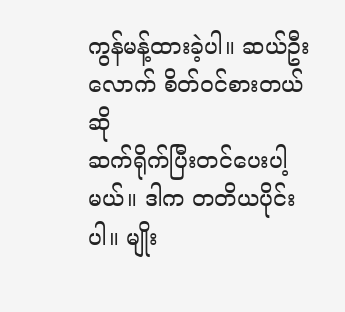ကွန်မန့်ထားခဲ့ပါ။ ဆယ်ဦးလောက် စိတ်ဝင်စားတယ်ဆို
ဆက်ရိုက်ပြီးတင်ပေးပါ့မယ်။ ဒါက တတိယပိုင်းပါ။ မျိုး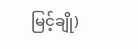မြင့်ချို)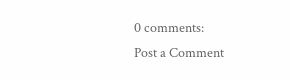0 comments:
Post a Comment